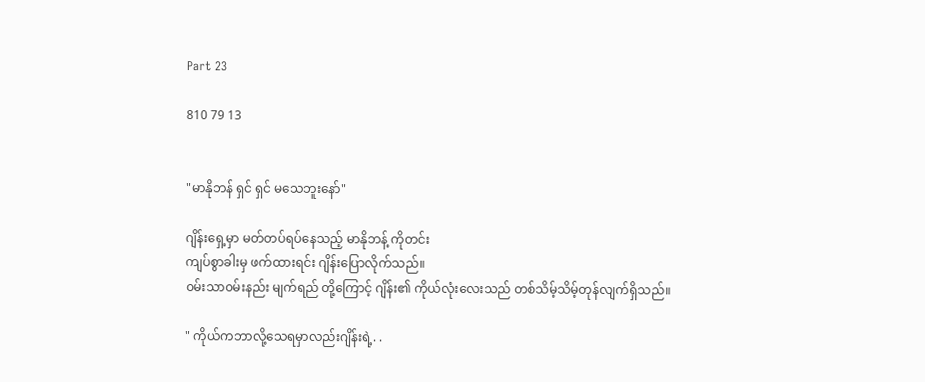Part 23

810 79 13


"မာနိုဘန် ရှင် ရှင် မသေဘူးနော်"

ဂျိန်းရှေ့မှာ မတ်တပ်ရပ်နေသည့် မာနိုဘန့် ကိုတင်း
ကျပ်စွာခါးမှ ဖက်ထားရင်း ဂျိန်းပြောလိုက်သည်။
၀မ်းသာ၀မ်းနည်း မျက်ရည် တို့ကြောင့် ဂျိန်း၏ ကိုယ်လုံးလေးသည် တစ်သိမ့်သိမ့်တုန်လျက်ရှိသည်။

" ကိုယ်ကဘာလို့သေရမှာလည်းဂျိန်းရဲ့. .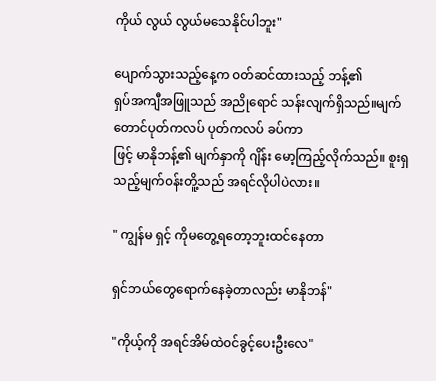ကိုယ် လွယ် လွယ်မသေနိုင်ပါဘူး"

ပျောက်သွားသည့်နေ့က ၀တ်ဆင်ထားသည့် ဘန့်၏
ရှပ်အကျီအဖြူသည် အညိုရောင် သန်းလျက်ရှိသည်။မျက်တောင်ပုတ်ကလပ် ပုတ်ကလပ် ခပ်ကာ
ဖြင့် မာနိုဘန့်၏ မျက်နှာကို ဂျိန်း မော့ကြည့်လိုက်သည်။ စူးရှသည့်မျက်၀န်းတိူ့သည် အရင်လိုပါပဲလား။

" ကျွန်မ ရှင့် ကိုမတွေ့ရတော့ဘူးထင်နေတာ

ရှင်ဘယ်တွေရောက်နေခဲ့တာလည်း မာနိုဘန်"

"ကိုယ့်ကို အရင်အိမ်ထဲ၀င်ခွင့်ပေးဦးလေ"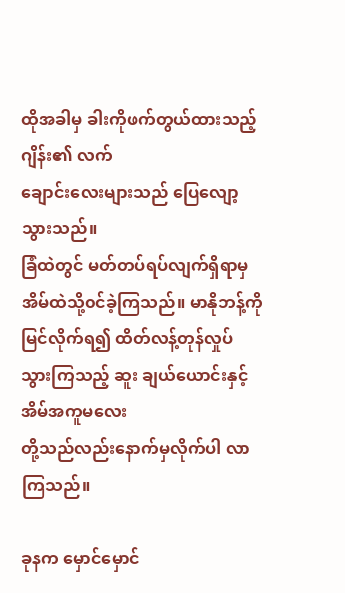ထိုအခါမှ ခါးကိုဖက်တွယ်ထားသည့် ဂျိန်း၏ လက်
ချောင်းလေးများသည် ပြေလျော့သွားသည်။
ခြံထဲတွင် မတ်တပ်ရပ်လျက်ရှိရာမှအိမ်ထဲသို့၀င်ခဲ့ကြသည်။ မာနိုဘန့်ကို မြင်လိုက်ရ၍ ထိတ်လန့်တုန်လှုပ်
သွားကြသည့် ဆူး ချယ်ယောင်းနှင့် အိမ်အကူမလေး
တို့သည်လည်းနောက်မှလိုက်ပါ လာကြသည်။

ခုနက မှောင်မှောင်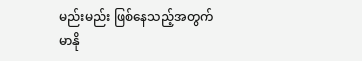မည်းမည်း ဖြစ်နေသည့်အတွက်
မာနို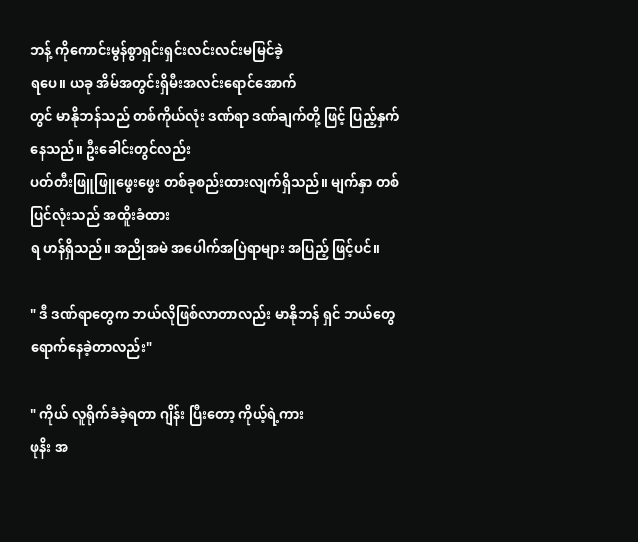ဘန့် ကိုကောင်းမွန်စွာရှင်းရှင်းလင်းလင်းမမြင်ခဲ့
ရပေ။ ယခု အိမ်အတွင်းရှိမီးအလင်းရောင်အောက်
တွင် မာနိုဘန်သည် တစ်ကိုယ်လုံး ဒဏ်ရာ ဒဏ်ချက်တို့ ဖြင့် ပြည့်နှက်နေသည်။ ဦးခေါင်းတွင်လည်း
ပတ်တီးဖြူဖြူဖွေးဖွေး တစ်ခုစည်းထားလျက်ရှိသည်။ မျက်နှာ တစ်ပြင်လုံးသည် အထိူးခံထား
ရ ဟန်ရှိသည်။ အညိုအမဲ အပေါက်အပြဲရာများ အပြည့် ဖြင့်ပင်။

" ဒီ ဒဏ်ရာတွေက ဘယ်လိုဖြစ်လာတာလည်း မာနိုဘန် ရှင် ဘယ်တွေရောက်နေခဲ့တာလည်း"

" ကိုယ် လူရိုက်ခံခဲ့ရတာ ဂျိန်း ပြီးတော့ ကိုယ့်ရဲ့ကား
ဖုနိး အ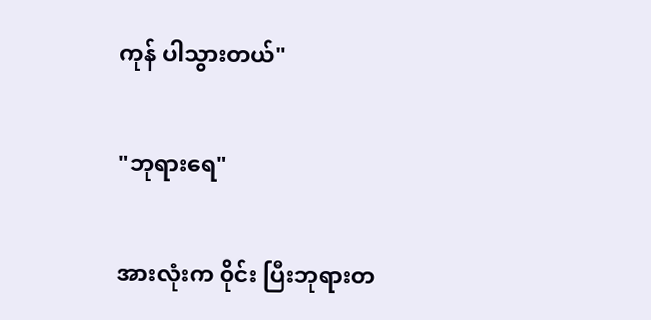ကုန် ပါသွားတယ်"

"ဘုရားရေ"

အားလုံးက ၀ိုင်း ပြီးဘုရားတ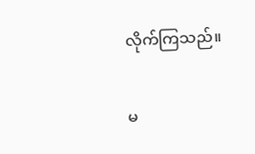လိုက်ကြသည်။

မ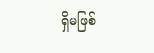ရှိမဖြစ်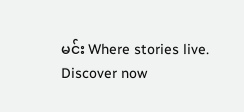မင်း Where stories live. Discover now